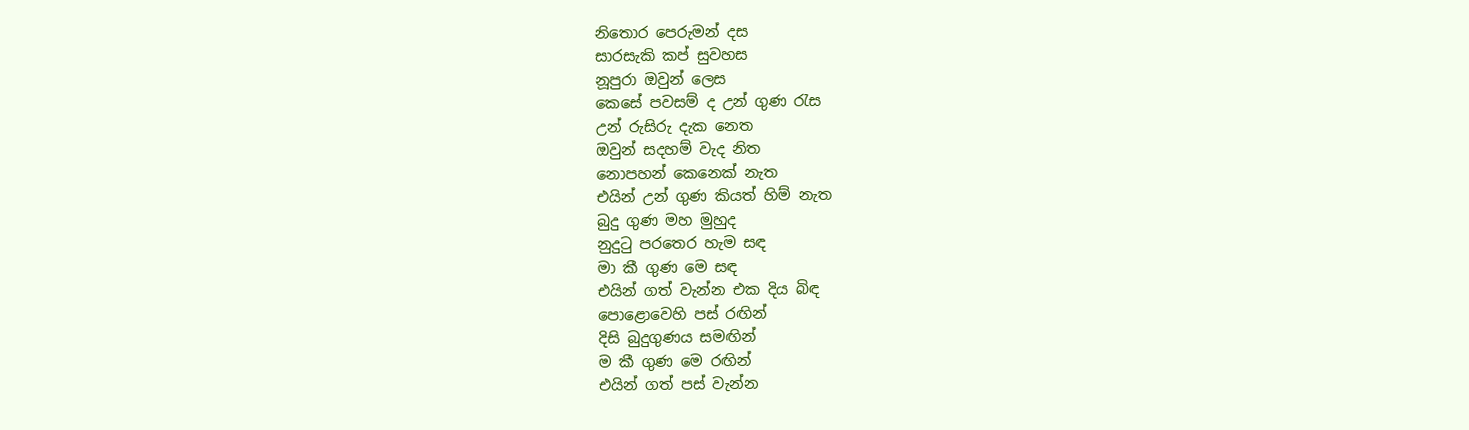නිතොර පෙරුමන් දස
සාරසැකි කප් සුවහස
නූපුරා ඔවුන් ලෙස
කෙසේ පවසම් ද උන් ගුණ රැස
උන් රුසිරු දැක නෙත
ඔවුන් සදහම් වැද නිත
නොපහන් කෙනෙක් නැත
එයින් උන් ගුණ කියත් හිම් නැත
බුදු ගුණ මහ මුහුද
නුදුටු පරතෙර හැම සඳ
මා කී ගුණ මෙ සඳ
එයින් ගත් වැන්න එක දිය බිඳ
පොළොවෙහි පස් රඟින්
දිසි බුදුගුණය සමඟින්
ම කී ගුණ මෙ රඟින්
එයින් ගත් පස් වැන්න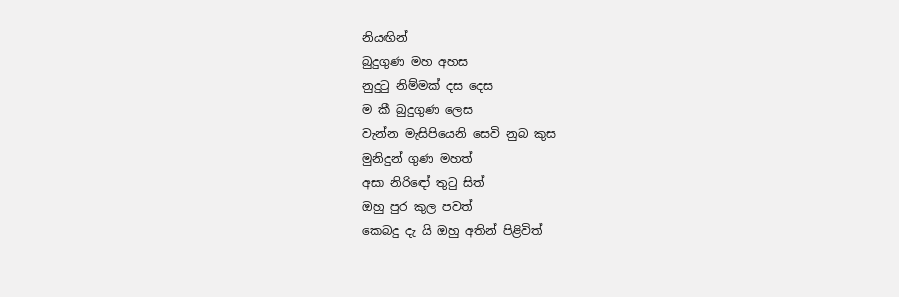නියඟින්
බුදුගුණ මහ අහස
නුදුටු නිම්මක් දස දෙස
ම කී බුදුගුණ ලෙස
වැන්න මැසිපියෙනි සෙවි නුබ කුස
මුනිදුන් ගුණ මහත්
අසා නිරිඳෝ තුටු සිත්
ඔහු පුර කුල පවත්
කෙබදු දැ යි ඔහු අතින් පිළිවිත්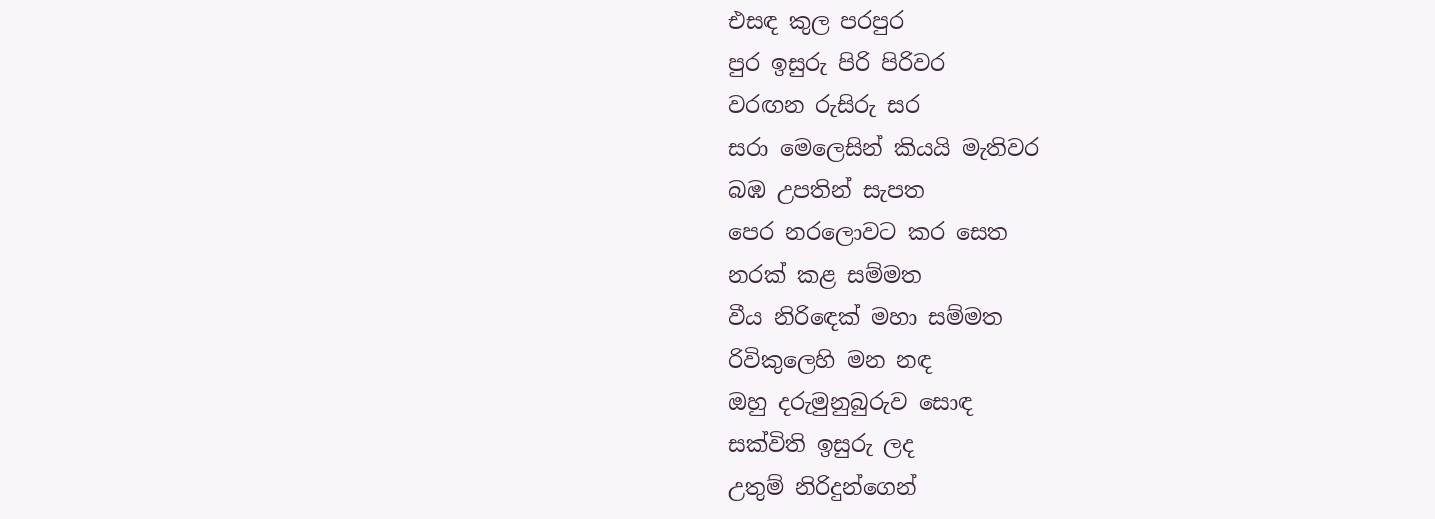එසඳ කුල පරපුර
පුර ඉසුරු පිරි පිරිවර
වරඟන රුසිරු සර
සරා මෙලෙසින් කියයි මැතිවර
බඹ උපතින් සැපත
පෙර නරලොවට කර සෙත
නරක් කළ සම්මත
වීය නිරිඳෙක් මහා සම්මත
රිවිකුලෙහි මන නඳ
ඔහු දරුමුනුබුරුව සොඳ
සක්විති ඉසුරු ලද
උතුම් නිරිදුන්ගෙන්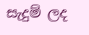සැදුම් ලද